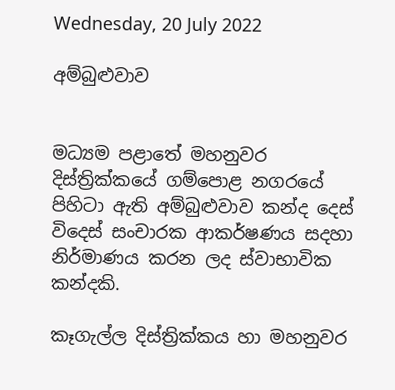Wednesday, 20 July 2022

අම්බුළුවාව


මධ්‍යම පළාතේ මහනුවර දිස්ත්‍රික්කයේ ගම්පොළ නගරයේ පිහිටා ඇති අම්බුළුවාව කන්ද දෙස් විදෙස් සංචාරක ආකර්ෂණය සදහා නිර්මාණය කරන ලද ස්වාභාවික කන්දකි.

කෑගැල්ල දිස්ත්‍රික්කය හා මහනුවර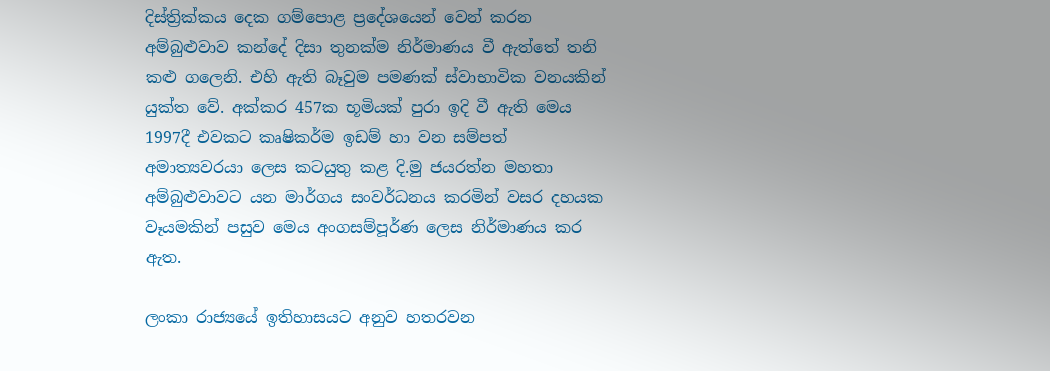දිස්ත්‍රික්කය දෙක ගම්පොළ ප්‍රදේශයෙන් වෙන් කරන අම්බුළුවාව කන්දේ දිසා තුනක්ම නිර්මාණය වී ඇත්තේ තනි කළු ගලෙනි. එහි ඇති බෑවුම පමණක් ස්වාභාවික වනයකින් යුක්ත වේ. අක්කර 457ක භූමියක් පුරා ඉදි වී ඇති මෙය 1997දී එවකට කෘෂිකර්ම ඉඩම් හා වන සම්පත් අමාත්‍යවරයා ලෙස කටයුතු කළ දි.මු ජයරත්න මහතා අම්බුළුවාවට යන මාර්ගය සංවර්ධනය කරමින් වසර දහයක වෑයමකින් පසුව මෙය අංගසම්පූර්ණ ලෙස නිර්මාණය කර ඇත.

ලංකා රාජ්‍යයේ ඉතිහාසයට අනුව හතරවන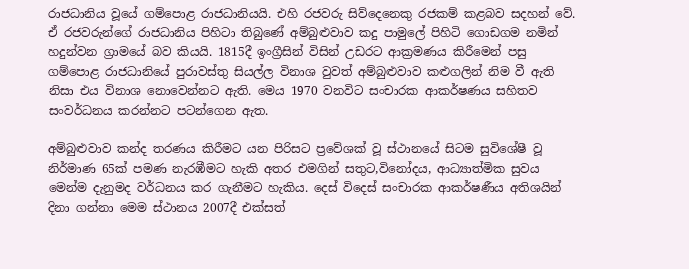රාජධානිය වූයේ ගම්පොළ රාජධානියයි. එහි රජවරු සිව්දෙනෙකු රජකම් කළබව සදහන් වේ. ඒ රජවරුන්ගේ රාජධානිය පිහිටා තිබුණේ අම්බුළුවාව කදු පාමුලේ පිහිටි ගොඩගම නමින් හදුන්වන ග්‍රාමයේ බව කියයි. 1815දී ඉංග්‍රීසින් විසින් උඩරට ආක්‍රමණය කිරීමෙන් පසු ගම්පොළ රාජධානියේ පුරාවස්තු සියල්ල විනාශ වුවත් අම්බුළුවාව කළුගලින් නිම වී ඇති නිසා එය විනාශ නොවෙන්නට ඇති. මෙය 1970 වනවිට සංචාරක ආකර්ෂණය සහිතව සංවර්ධනය කරන්නට පටන්ගෙන ඇත.

අම්බුළුවාව කන්ද තරණය කිරීමට යන පිරිසට ප්‍රවේශක් වූ ස්ථානයේ සිටම සුවිශේෂී වූ නිර්මාණ 65ක් පමණ නැරඹීමට හැකි අතර එමගින් සතුට,විනෝදය, ආධ්‍යාත්මික සුවය මෙන්ම දැනුමද වර්ධනය කර ගැනීමට හැකිය. දෙස් විදෙස් සංචාරක ආකර්ෂණීය අතිශයින් දිනා ගන්නා මෙම ස්ථානය 2007දී එක්සත්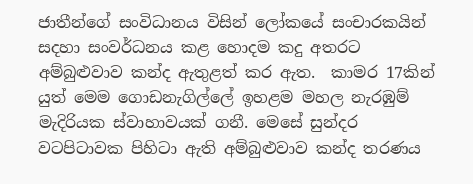ජාතීන්ගේ සංවිධානය විසින් ලෝකයේ සංචාරකයින් සදහා සංවර්ධනය කළ හොදම කදු අතරට අම්බුළුවාව කන්ද ඇතුළත් කර ඇත.  කාමර 17කින් යුත් මෙම ගොඩනැගිල්ලේ ඉහළම මහල නැරඹුම් මැදිරියක ස්වාහාවයක් ගනී. මෙසේ සුන්දර වටපිටාවක පිහිටා ඇති අම්බුළුවාව කන්ද තරණය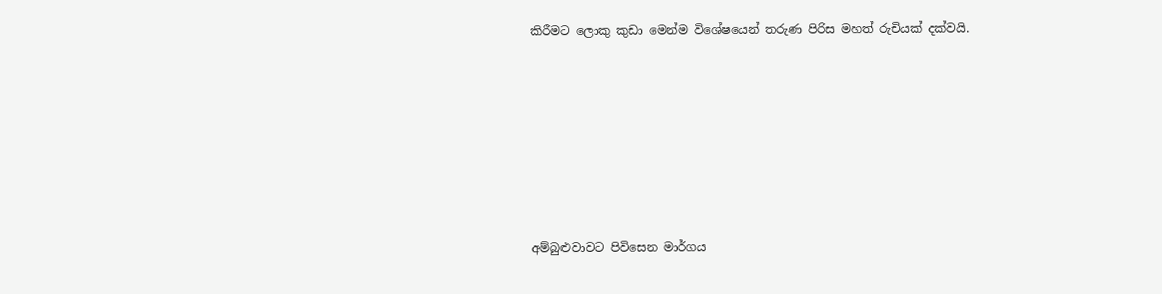කිරීමට ලොකු කුඩා මෙන්ම විශේෂයෙන් තරුණ පිරිස මහත් රුචියක් දක්වයි.








අම්බුළුවාවට පිවිසෙන මාර්ගය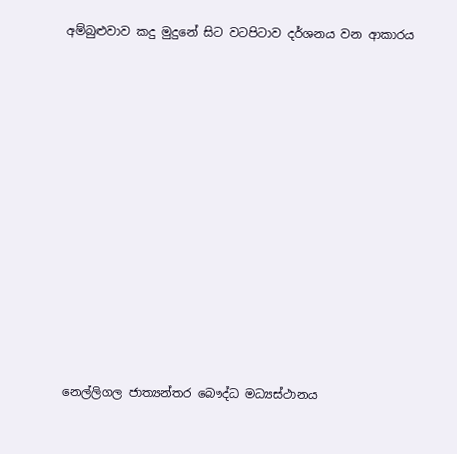අම්බුළුවාව කදු මුදුනේ සිට වටපිටාව දර්ශනය වන ආකාරය












නෙල්ලිගල ජාත්‍යන්තර බෞද්ධ මධ්‍යස්ථානය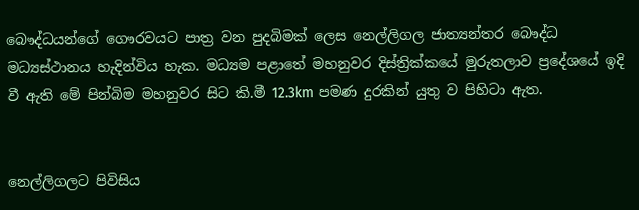බෞද්ධයන්ගේ ගෞරවයට පාත්‍ර වන පුදබිමක් ලෙස නෙල්ලිගල ජාත්‍යන්තර බෞද්ධ මධ්‍යස්ථානය හැදින්විය හැක. මධ්‍යම පළාතේ මහනුවර දිස්ත්‍රික්කයේ මුරුතලාව ප්‍රදේශයේ ඉදි වී ඇති මේ පින්බිම මහනුවර සිට කි.මී 12.3km පමණ දුරකින් යුතු ව පිහිටා ඇත.


නෙල්ලිගලට පිවිසිය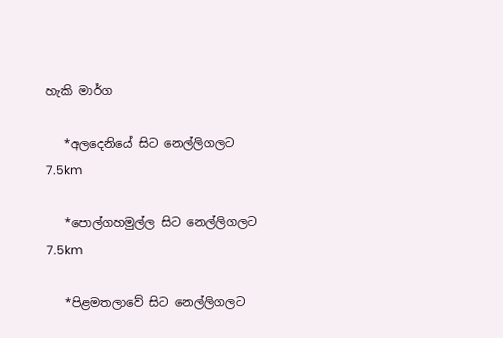හැකි මාර්ග

   *අලදෙනියේ සිට නෙල්ලිගලට               7.5km

   *පොල්ගහමුල්ල සිට නෙල්ලිගලට        7.5km

   *පිළමතලාවේ සිට නෙල්ලිගලට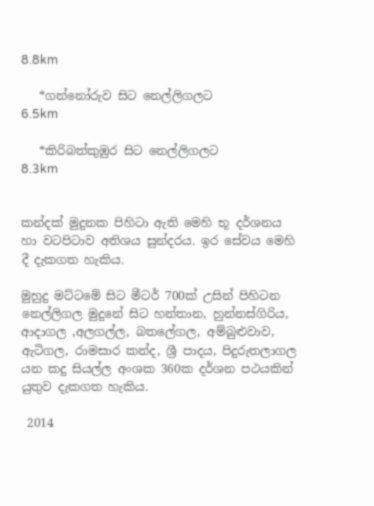8.8km

   *ගන්නෝරුව සිට නෙල්ලිගලට              6.5km

   *කිරිබත්කුඹුර සිට නෙල්ලිගලට            8.3km


කන්දක් මුදුනක පිහිටා ඇති මෙහි භූ දර්ශනය හා වටපිටාව අතිශය සුන්දරය. ඉර සේවය මෙහි දී දැකගත හැකිය.

මුහුදු මට්ටමේ සිට මීටර් 700ක් උසින් පිහිටන නෙල්ලිගල මුදුනේ සිට හන්තාන, හුන්නස්ගිරිය, ආදාගල ,අලගල්ල, බතලේගල, අම්බුළුවාව, ඇටිගල, රාමසාර කන්ද, ශ්‍රී පාදය, පිදුරුතලාගල යන කදු සියල්ල අංශක 360ක දර්ශන පථයකින් යුතුව දැකගත හැකිය.

 2014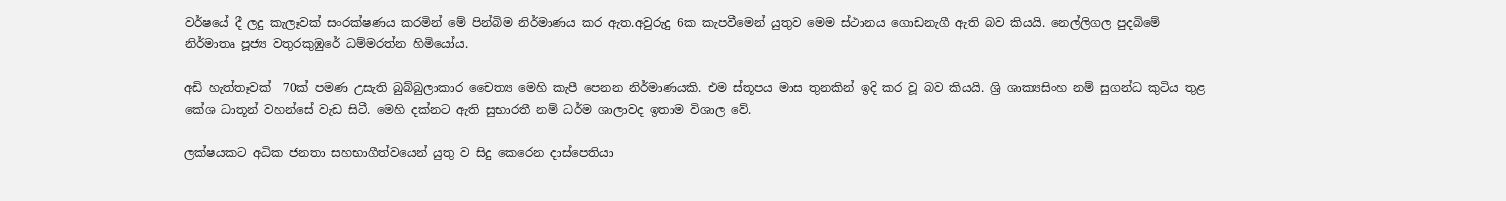වර්ෂයේ දී ලදු කැලෑවක් සංරක්ෂණය කරමින් මේ පින්බිම නිර්මාණය කර ඇත.අවුරුදු 6ක කැපවීමෙන් යුතුව මෙම ස්ථානය ගොඩනැගී ඇති බව කියයි. නෙල්ලිගල පුදබිමේ නිර්මාතෘ පූජ්‍ය වතුරකුඹුරේ ධම්මරත්න හිමියෝය.

අඩි හැත්තෑවක්  70ක් පමණ උසැති බුබ්බුලාකාර චෛත්‍ය මෙහි කැපී පෙනන නිර්මාණයකි. එම ස්තූපය මාස තුනකින් ඉදි කර වූ බව කියයි. ශ්‍රි ශාක්‍යසිංහ නම් සුගන්ධ කුටිය තුළ කේශ ධාතූන් වහන්සේ වැඩ සිටී. මෙහි දක්නට ඇති සුභාරතී නම් ධර්ම ශාලාවද ඉතාම විශාල වේ.

ලක්ෂයකට අධික ජනතා සහභාගීත්වයෙන් යුතු ව සිදු කෙරෙන දාස්පෙතියා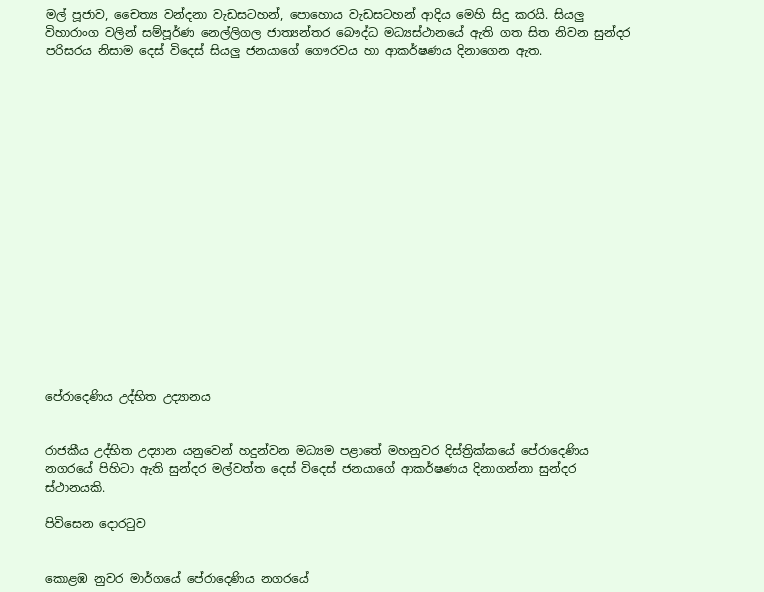මල් පූජාව, චෛත්‍ය වන්දනා වැඩසටහන්, පොහොය වැඩසටහන් ආදිය මෙහි සිදු කරයි. සියලු විහාරාංග වලින් සම්පූර්ණ නෙල්ලිගල ජාත්‍යන්තර බෞද්ධ මධ්‍යස්ථානයේ ඇති ගත සිත නිවන සුන්දර පරිසරය නිසාම දෙස් විදෙස් සියලු ජනයාගේ ගෞරවය හා ආකර්ෂණය දිනාගෙන ඇත.


















පේරාදෙණිය උද්භිත උද්‍යානය


රාජකීය උද්භිත උද්‍යාන යනුවෙන් හදුන්වන මධ්‍යම පළාතේ මහනුවර දිස්ත්‍රික්කයේ පේරාදෙණිය නගරයේ පිහිටා ඇති සුන්දර මල්වත්ත දෙස් විදෙස් ජනයාගේ ආකර්ෂණය දිනාගන්නා සුන්දර ස්ථානයකි.

පිවිසෙන දොරටුව


කොළඹ නුවර මාර්ගයේ පේරාදෙණිය නගරයේ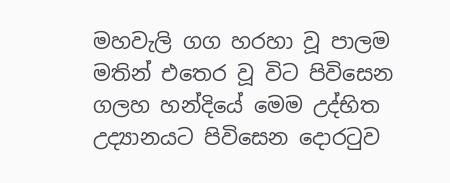මහවැලි ගග හරහා වූ පාලම මතින් එතෙර වූ විට පිවිසෙන ගලහ හන්දියේ මෙම උද්භිත උද්‍යානයට පිවිසෙන දොරටුව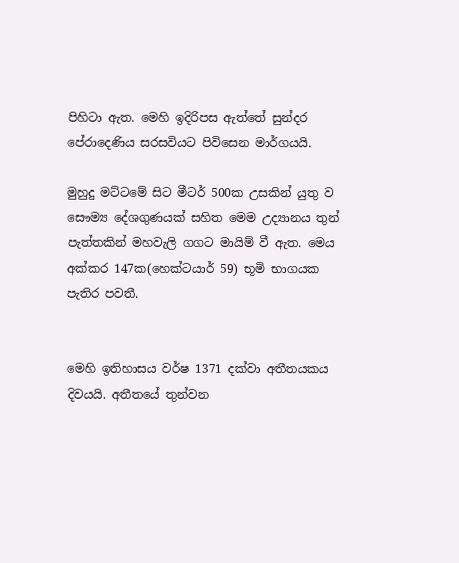පිහිටා ඇත. මෙහි ඉදිරිපස ඇත්තේ සුන්දර පේරාදෙණිය සරසවියට පිවිසෙන මාර්ගයයි.

මුහුදු මට්ටමේ සිට මීටර් 500ක උසකින් යුතු ව සෞම්‍ය දේශගුණයක් සහිත මෙම උද්‍යානය තුන් පැත්තකින් මහවැලි ගගට මායිම් වී ඇත. මෙය අක්කර 147ක(හෙක්ටයාර් 59) භූමි භාගයක පැතිර පවතී.


මෙහි ඉතිහාසය වර්ෂ 1371 දක්වා අතීතයකය දිවයයි. අතීතයේ තුන්වන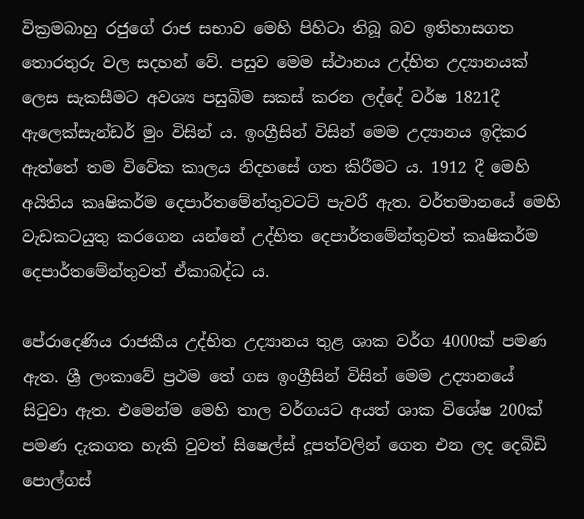වික්‍රමබාහු රජුගේ රාජ සභාව මෙහි පිහිටා තිබූ බව ඉතිහාසගත තො‍රතුරු වල සදහන් වේ. පසුව මෙම ස්ථානය උද්භිත උද්‍යානයක් ලෙස සැකසීමට අවශ්‍ය පසුබිම සකස් කරන ලද්දේ වර්ෂ 1821දී ඇලෙක්සැන්ඩර් මුං විසින්‍ ය. ඉංග්‍රීසින් විසින් මෙම උද්‍යානය ඉදිකර ඇත්තේ තම විවේක කාලය නිදහසේ ගත කිරීමට ය. 1912 දී මෙහි අයිතිය කෘෂිකර්ම දෙපාර්තමේන්තුවටට් පැවරී ඇත. වර්තමානයේ මෙහි වැඩකටයුතු කරගෙන යන්නේ උද්භිත දෙපාර්තමේන්තුවත් කෘෂිකර්ම දෙපාර්තමේන්තුවත් ඒකාබද්ධ ය.

පේරාදෙණිය රාජකීය උද්භිත උද්‍යානය තුළ ශාක වර්ග 4000ක් පමණ ඇත. ශ්‍රී ලංකාවේ ප්‍රථම තේ ගස ඉංග්‍රීසින් විසින් මෙම උද්‍යානයේ සිටුවා ඇත. එමෙන්ම මෙහි තාල වර්ගයට අයත් ශාක විශේෂ 200ක් පමණ දැකගත හැකි වුවත් සිෂෙල්ස් දූපත්වලින් ගෙන එන ලද දෙබිඩි පොල්ගස්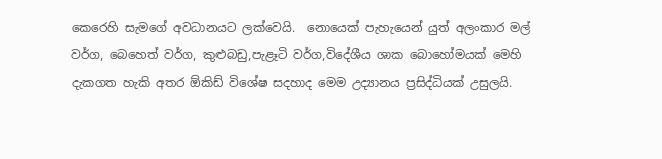කෙරෙහි සැමගේ අවධානයට ලක්වෙයි.  නොයෙක් පැහැයෙන් යුත් අලංකාර මල් වර්ග, බෙහෙත් වර්ග, කුළුබඩු,පැළෑටි වර්ග,විදේශීය ශාක බොහෝමයක් මෙහි දැකගත හැකි අතර ඕකිඩ් විශේෂ සදහාද මෙම උද්‍යානය ප්‍රසිද්ධියක් උසුලයි.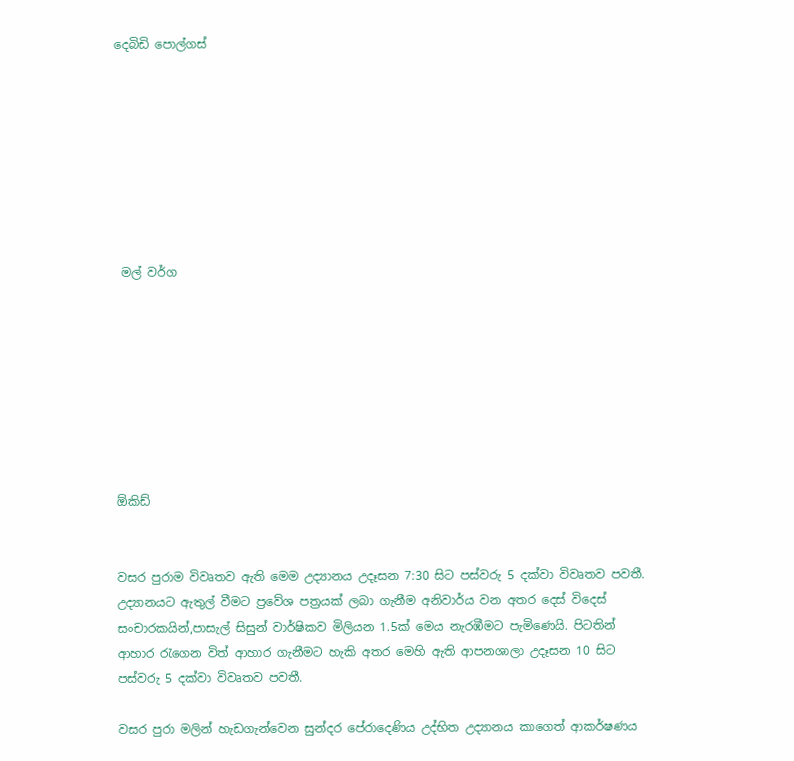දෙබිඩි පොල්ගස්








 මල් වර්ග








ඕකිඩ්


වසර පුරාම විවෘතව ඇති මෙම උද්‍යානය උදෑසන 7:30 සිට පස්වරු 5 දක්වා විවෘතව පවතී. උද්‍යානයට ඇතුල් වීමට ප්‍රවේශ පත්‍රයක් ලබා ගැනීම අනිවාර්ය වන අතර දෙස් විදෙස් සංචාරකයින්,පාසැල් සිසුන් වාර්ෂිකව මිලියන 1.5ක් මෙය නැරඹීමට පැමිණෙයි. පිටතින් ආහාර රැගෙන විත් ආහාර ගැනීමට හැකි අතර මෙහි ඇති ආපනශාලා උදෑසන 10 සිට පස්වරු 5 දක්වා විවෘතව පවතී.

වසර පුරා මලින් හැඩගැන්වෙන සුන්දර පේරාදෙණිය උද්භිත උද්‍යානය කාගෙත් ආකර්ෂණය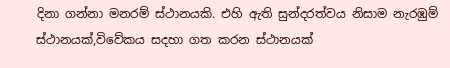දිනා ගන්නා මනරම් ස්ථානයකි. එහි ඇති සුන්දරත්වය නිසාම නැරඹුම් ස්ථානයක්,විවේකය සදහා ගත කරන ස්ථානයක්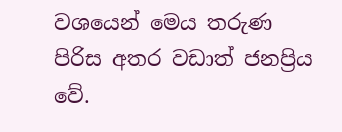වශයෙන් මෙය තරුණ පිරිස අතර වඩාත් ජනප්‍රිය වේ.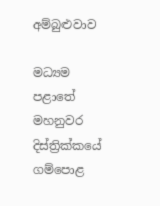අම්බුළුවාව

මධ්‍යම පළාතේ මහනුවර දිස්ත්‍රික්කයේ ගම්පොළ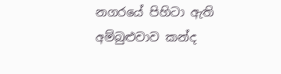නගරයේ පිහිටා ඇති අම්බුළුවාව කන්ද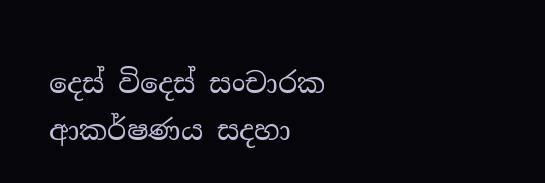දෙස් විදෙස් සංචාරක ආකර්ෂණය සදහා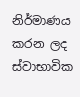නිර්මාණය කරන ලද ස්වාභාවික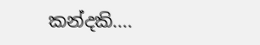කන්දකි....